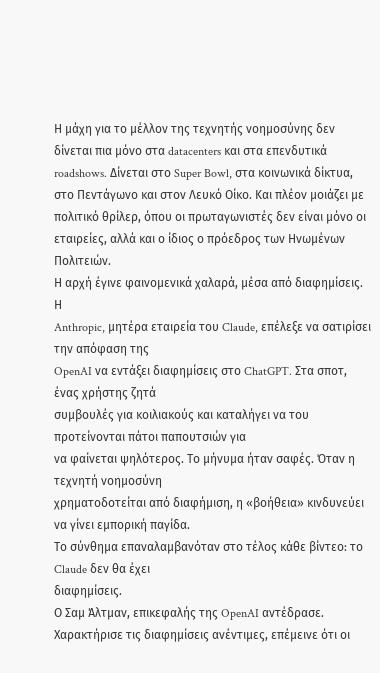Η μάχη για το μέλλον της τεχνητής νοημοσύνης δεν δίνεται πια μόνο στα datacenters και στα επενδυτικά roadshows. Δίνεται στο Super Bowl, στα κοινωνικά δίκτυα, στο Πεντάγωνο και στον Λευκό Οίκο. Και πλέον μοιάζει με πολιτικό θρίλερ, όπου οι πρωταγωνιστές δεν είναι μόνο οι εταιρείες, αλλά και ο ίδιος ο πρόεδρος των Ηνωμένων Πολιτειών.
Η αρχή έγινε φαινομενικά χαλαρά, μέσα από διαφημίσεις. Η
Anthropic, μητέρα εταιρεία του Claude, επέλεξε να σατιρίσει την απόφαση της
OpenAI να εντάξει διαφημίσεις στο ChatGPT. Στα σποτ, ένας χρήστης ζητά
συμβουλές για κοιλιακούς και καταλήγει να του προτείνονται πάτοι παπουτσιών για
να φαίνεται ψηλότερος. Το μήνυμα ήταν σαφές. Όταν η τεχνητή νοημοσύνη
χρηματοδοτείται από διαφήμιση, η «βοήθεια» κινδυνεύει να γίνει εμπορική παγίδα.
Το σύνθημα επαναλαμβανόταν στο τέλος κάθε βίντεο: το Claude δεν θα έχει
διαφημίσεις.
Ο Σαμ Άλτμαν, επικεφαλής της OpenAI αντέδρασε.
Χαρακτήρισε τις διαφημίσεις ανέντιμες, επέμεινε ότι οι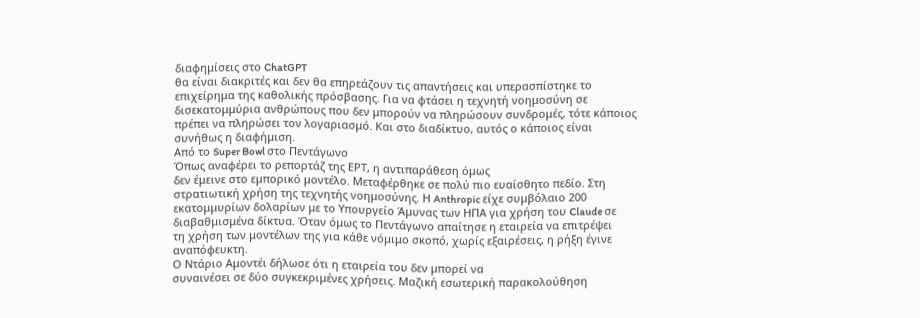διαφημίσεις στο ChatGPT
θα είναι διακριτές και δεν θα επηρεάζουν τις απαντήσεις και υπερασπίστηκε το
επιχείρημα της καθολικής πρόσβασης. Για να φτάσει η τεχνητή νοημοσύνη σε
δισεκατομμύρια ανθρώπους που δεν μπορούν να πληρώσουν συνδρομές, τότε κάποιος
πρέπει να πληρώσει τον λογαριασμό. Και στο διαδίκτυο, αυτός ο κάποιος είναι
συνήθως η διαφήμιση.
Από το Super Bowl στο Πεντάγωνο
Όπως αναφέρει το ρεπορτάζ της ΕΡΤ, η αντιπαράθεση όμως
δεν έμεινε στο εμπορικό μοντέλο. Μεταφέρθηκε σε πολύ πιο ευαίσθητο πεδίο. Στη
στρατιωτική χρήση της τεχνητής νοημοσύνης. Η Anthropic είχε συμβόλαιο 200
εκατομμυρίων δολαρίων με το Υπουργείο Άμυνας των ΗΠΑ για χρήση του Claude σε
διαβαθμισμένα δίκτυα. Όταν όμως το Πεντάγωνο απαίτησε η εταιρεία να επιτρέψει
τη χρήση των μοντέλων της για κάθε νόμιμο σκοπό, χωρίς εξαιρέσεις, η ρήξη έγινε
αναπόφευκτη.
Ο Ντάριο Αμοντέι δήλωσε ότι η εταιρεία του δεν μπορεί να
συναινέσει σε δύο συγκεκριμένες χρήσεις. Μαζική εσωτερική παρακολούθηση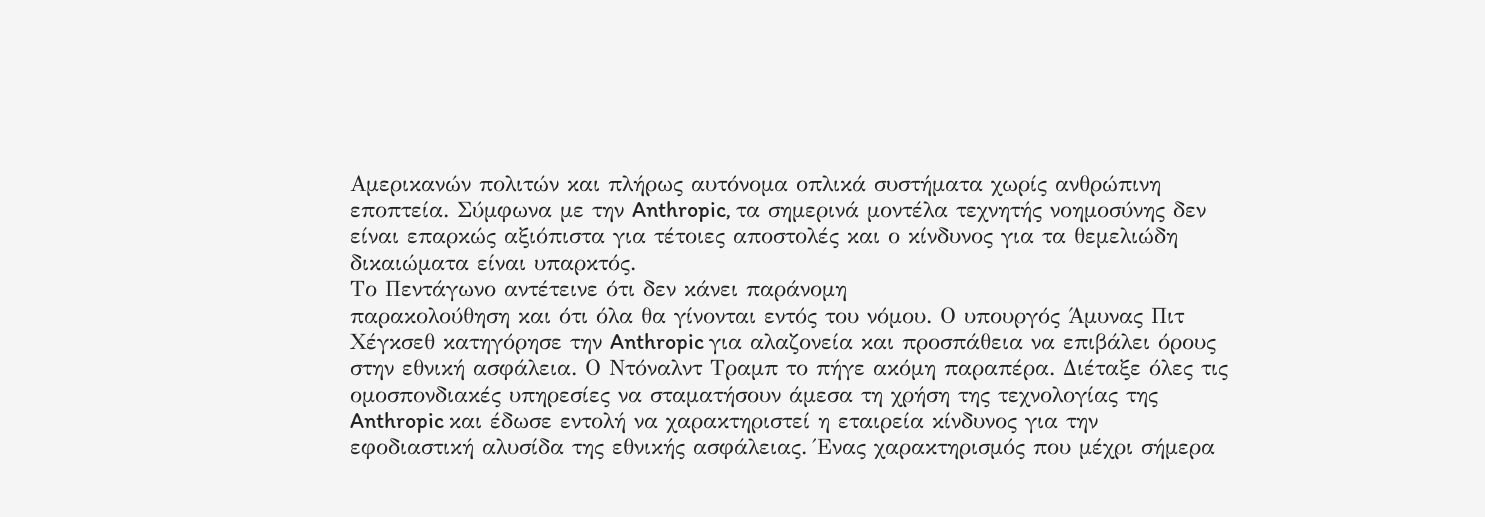Αμερικανών πολιτών και πλήρως αυτόνομα οπλικά συστήματα χωρίς ανθρώπινη
εποπτεία. Σύμφωνα με την Anthropic, τα σημερινά μοντέλα τεχνητής νοημοσύνης δεν
είναι επαρκώς αξιόπιστα για τέτοιες αποστολές και ο κίνδυνος για τα θεμελιώδη
δικαιώματα είναι υπαρκτός.
Το Πεντάγωνο αντέτεινε ότι δεν κάνει παράνομη
παρακολούθηση και ότι όλα θα γίνονται εντός του νόμου. Ο υπουργός Άμυνας Πιτ
Χέγκσεθ κατηγόρησε την Anthropic για αλαζονεία και προσπάθεια να επιβάλει όρους
στην εθνική ασφάλεια. Ο Ντόναλντ Τραμπ το πήγε ακόμη παραπέρα. Διέταξε όλες τις
ομοσπονδιακές υπηρεσίες να σταματήσουν άμεσα τη χρήση της τεχνολογίας της
Anthropic και έδωσε εντολή να χαρακτηριστεί η εταιρεία κίνδυνος για την
εφοδιαστική αλυσίδα της εθνικής ασφάλειας. Ένας χαρακτηρισμός που μέχρι σήμερα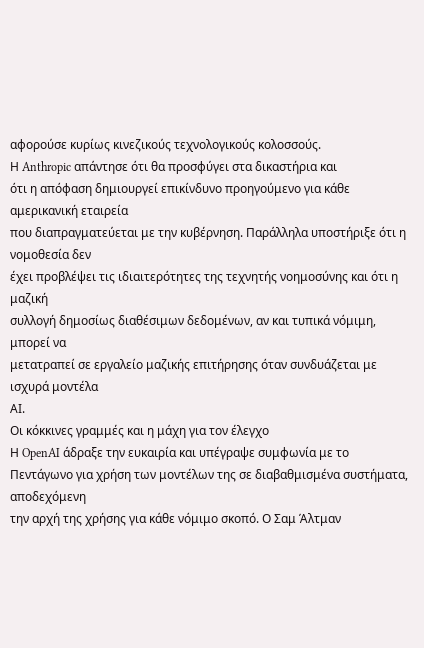αφορούσε κυρίως κινεζικούς τεχνολογικούς κολοσσούς.
Η Anthropic απάντησε ότι θα προσφύγει στα δικαστήρια και
ότι η απόφαση δημιουργεί επικίνδυνο προηγούμενο για κάθε αμερικανική εταιρεία
που διαπραγματεύεται με την κυβέρνηση. Παράλληλα υποστήριξε ότι η νομοθεσία δεν
έχει προβλέψει τις ιδιαιτερότητες της τεχνητής νοημοσύνης και ότι η μαζική
συλλογή δημοσίως διαθέσιμων δεδομένων, αν και τυπικά νόμιμη, μπορεί να
μετατραπεί σε εργαλείο μαζικής επιτήρησης όταν συνδυάζεται με ισχυρά μοντέλα
ΑΙ.
Οι κόκκινες γραμμές και η μάχη για τον έλεγχο
Η OpenAI άδραξε την ευκαιρία και υπέγραψε συμφωνία με το
Πεντάγωνο για χρήση των μοντέλων της σε διαβαθμισμένα συστήματα, αποδεχόμενη
την αρχή της χρήσης για κάθε νόμιμο σκοπό. Ο Σαμ Άλτμαν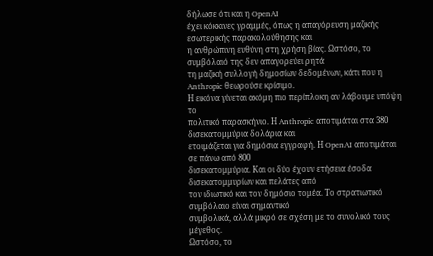δήλωσε ότι και η OpenAI
έχει κόκκινες γραμμές, όπως η απαγόρευση μαζικής εσωτερικής παρακολούθησης και
η ανθρώπινη ευθύνη στη χρήση βίας. Ωστόσο, το συμβόλαιό της δεν απαγορεύει ρητά
τη μαζική συλλογή δημοσίων δεδομένων, κάτι που η Anthropic θεωρούσε κρίσιμο.
Η εικόνα γίνεται ακόμη πιο περίπλοκη αν λάβουμε υπόψη το
πολιτικό παρασκήνιο. Η Anthropic αποτιμάται στα 380 δισεκατομμύρια δολάρια και
ετοιμάζεται για δημόσια εγγραφή. Η OpenAI αποτιμάται σε πάνω από 800
δισεκατομμύρια. Και οι δύο έχουν ετήσεια έσοδα δισεκατομμυρίων και πελάτες από
τον ιδιωτικό και τον δημόσιο τομέα. Το στρατιωτικό συμβόλαιο είναι σημαντικό
συμβολικά, αλλά μικρό σε σχέση με το συνολικό τους μέγεθος.
Ωστόσο, το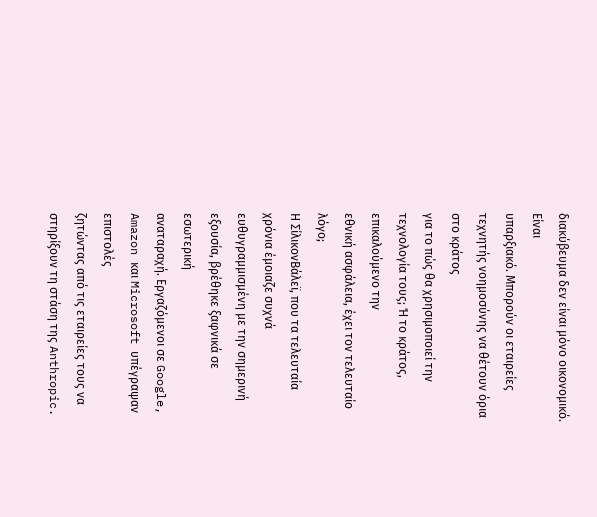διακύβευμα δεν είναι μόνο οικονομικό. Είναι
υπαρξιακό. Μπορούν οι εταιρείες τεχνητής νοημοσύνης να θέτουν όρια στο κράτος
για το πώς θα χρησιμοποιεί την τεχνολογία τους; Ή το κράτος, επικαλούμενο την
εθνική ασφάλεια, έχει τον τελευταίο λόγο;
Η ΣίλικονΒάλεϊ, που τα τελευταία χρόνια έμοιαζε συχνά
ευθυγραμμισμένη με την σημερινή εξουσία, βρέθηκε ξαφνικά σε εσωτερική
αναταραχή. Εργαζόμενοι σε Google, Amazon και Microsoft υπέγραψαν επιστολές
ζητώντας από τις εταιρείες τους να στηρίξουν τη στάση της Anthropic.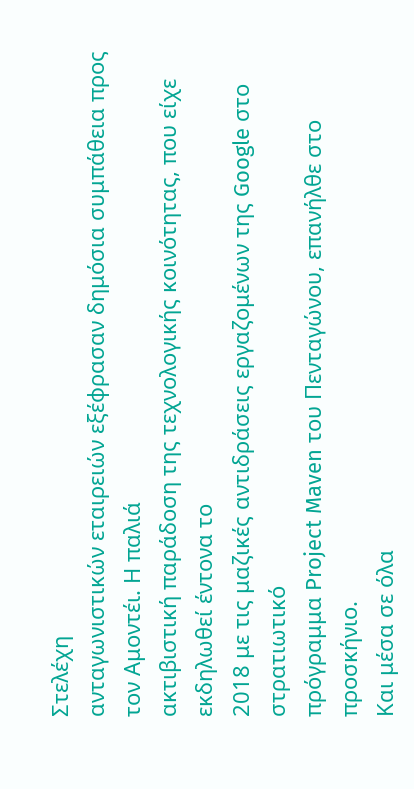Στελέχη
ανταγωνιστικών εταιρειών εξέφρασαν δημόσια συμπάθεια προς τον Αμοντέι. Η παλιά
ακτιβιστική παράδοση της τεχνολογικής κοινότητας, που είχε εκδηλωθεί έντονα το
2018 με τις μαζικές αντιδράσεις εργαζομένων της Google στο στρατιωτικό
πρόγραμμα Project Maven του Πενταγώνου, επανήλθε στο προσκήνιο.
Και μέσα σε όλα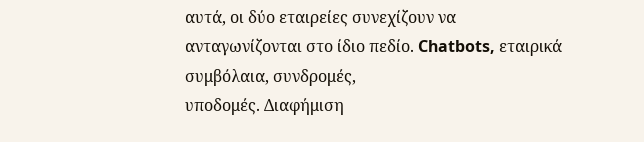αυτά, οι δύο εταιρείες συνεχίζουν να
ανταγωνίζονται στο ίδιο πεδίο. Chatbots, εταιρικά συμβόλαια, συνδρομές,
υποδομές. Διαφήμιση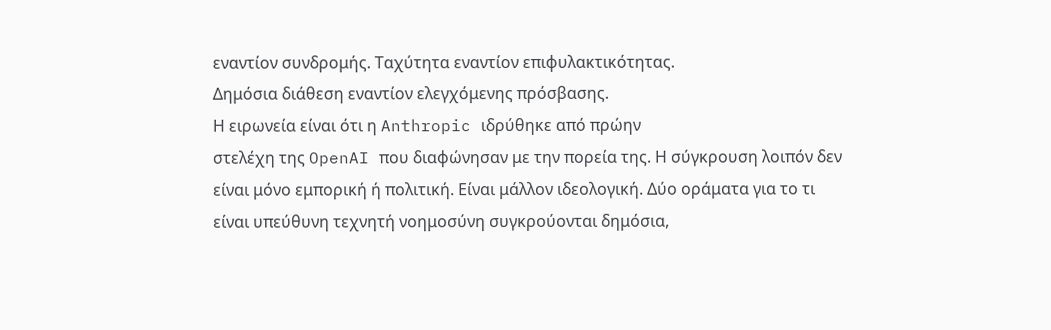εναντίον συνδρομής. Ταχύτητα εναντίον επιφυλακτικότητας.
Δημόσια διάθεση εναντίον ελεγχόμενης πρόσβασης.
Η ειρωνεία είναι ότι η Anthropic ιδρύθηκε από πρώην
στελέχη της OpenAI που διαφώνησαν με την πορεία της. Η σύγκρουση λοιπόν δεν
είναι μόνο εμπορική ή πολιτική. Είναι μάλλον ιδεολογική. Δύο οράματα για το τι
είναι υπεύθυνη τεχνητή νοημοσύνη συγκρούονται δημόσια,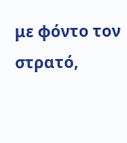με φόντο τον στρατό,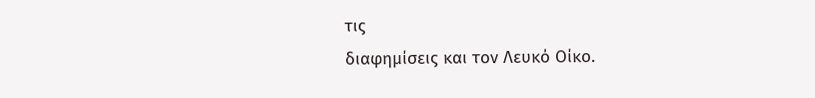τις
διαφημίσεις και τον Λευκό Οίκο.